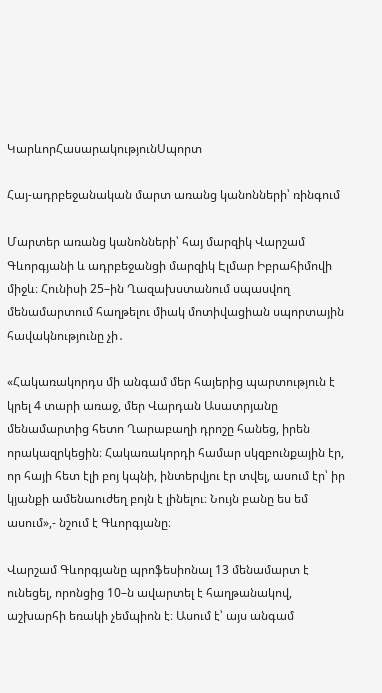ԿարևորՀասարակությունՍպորտ

Հայ-ադրբեջանական մարտ առանց կանոնների՝ ռինգում

Մարտեր առանց կանոնների՝ հայ մարզիկ Վարշամ Գևորգյանի և ադրբեջանցի մարզիկ Էլմար Իբրահիմովի միջև։ Հունիսի 25–ին Ղազախստանում սպասվող մենամարտում հաղթելու միակ մոտիվացիան սպորտային հավակնությունը չի․

«Հակառակորդս մի անգամ մեր հայերից պարտություն է կրել 4 տարի առաջ, մեր Վարդան Ասատրյանը մենամարտից հետո Ղարաբաղի դրոշը հանեց, իրեն որակազրկեցին։ Հակառակորդի համար սկզբունքային էր, որ հայի հետ էլի բոյ կպնի, ինտերվյու էր տվել, ասում էր՝ իր կյանքի ամենաուժեղ բոյն է լինելու։ Նույն բանը ես եմ ասում»,- նշում է Գևորգյանը։

Վարշամ Գևորգյանը պրոֆեսիոնալ 13 մենամարտ է ունեցել, որոնցից 10–ն ավարտել է հաղթանակով, աշխարհի եռակի չեմպիոն է։ Ասում է՝ այս անգամ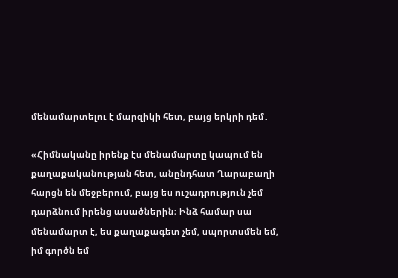մենամարտելու է մարզիկի հետ, բայց երկրի դեմ․

«Հիմնականը իրենք էս մենամարտը կապում են քաղաքականության հետ, անընդհատ Ղարաբաղի հարցն են մեջբերում, բայց ես ուշադրություն չեմ դարձնում իրենց ասածներին։ Ինձ համար սա մենամարտ է, ես քաղաքագետ չեմ, սպորտսմեն եմ, իմ գործն եմ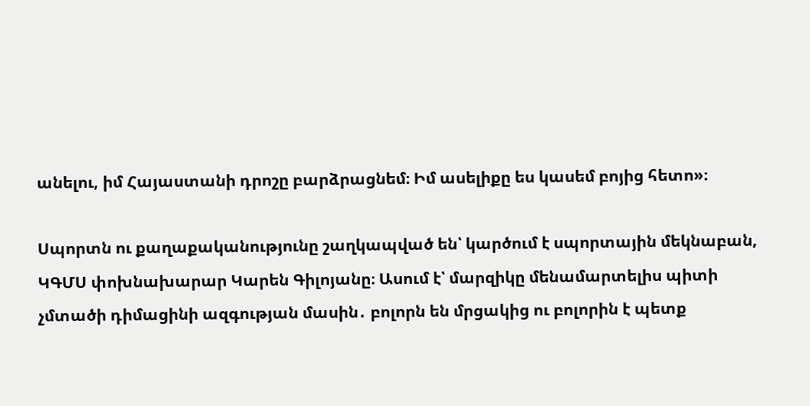անելու, իմ Հայաստանի դրոշը բարձրացնեմ։ Իմ ասելիքը ես կասեմ բոյից հետո»։

Սպորտն ու քաղաքականությունը շաղկապված են՝ կարծում է սպորտային մեկնաբան, ԿԳՄՍ փոխնախարար Կարեն Գիլոյանը։ Ասում է՝ մարզիկը մենամարտելիս պիտի չմտածի դիմացինի ազգության մասին․ բոլորն են մրցակից ու բոլորին է պետք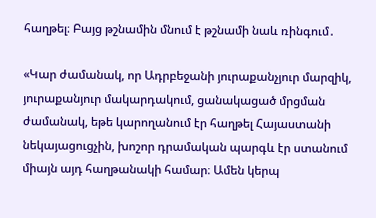հաղթել։ Բայց թշնամին մնում է թշնամի նաև ռինգում․

«Կար ժամանակ, որ Ադրբեջանի յուրաքանչյուր մարզիկ, յուրաքանյուր մակարդակում, ցանակացած մրցման ժամանակ, եթե կարողանում էր հաղթել Հայաստանի նեկայացուցչին, խոշոր դրամական պարգև էր ստանում միայն այդ հաղթանակի համար։ Ամեն կերպ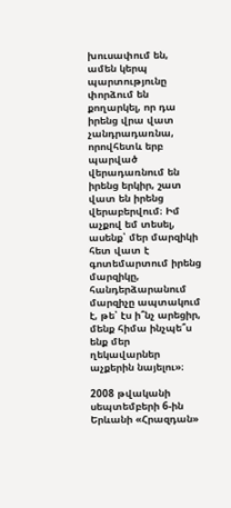խուսափում են, ամեն կերպ պարտությունը փորձում են քողարկել, որ դա իրենց վրա վատ չանդրադառնա, որովհետև երբ պարված վերադառնում են իրենց երկիր, շատ վատ են իրենց վերաբերվում։ Իմ աչքով եմ տեսել, ասենք՝ մեր մարզիկի հետ վատ է գոտեմարտում իրենց մարզիկը, հանդերձարանում մարզիչը ապտակում է, թե՝ էս ի՞նչ արեցիր, մենք հիմա ինչպե՞ս ենք մեր ղեկավարներ աչքերին նայելու»։

2008 թվականի սեպտեմբերի 6-ին Երևանի «Հրազդան»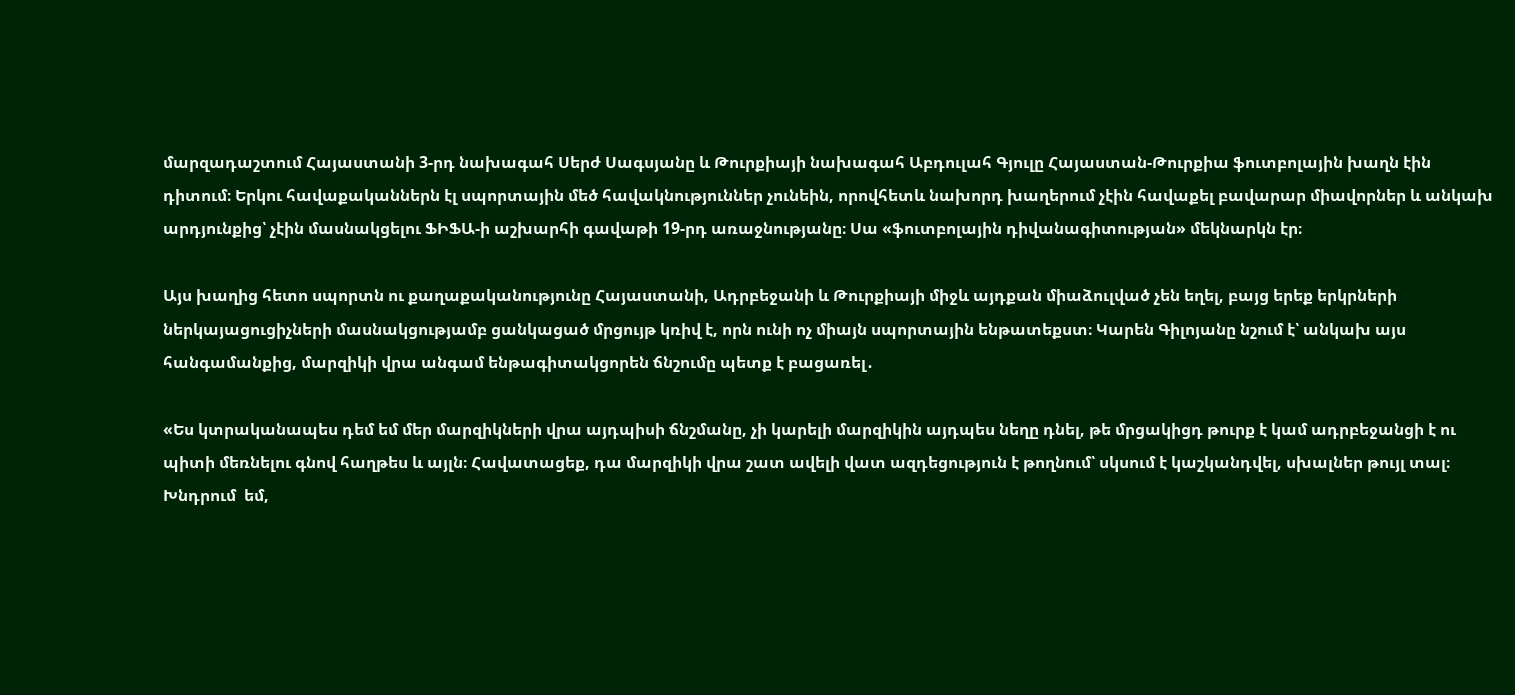մարզադաշտում Հայաստանի 3-րդ նախագահ Սերժ Սագսյանը և Թուրքիայի նախագահ Աբդուլահ Գյուլը Հայաստան-Թուրքիա ֆուտբոլային խաղն էին դիտում։ Երկու հավաքականներն էլ սպորտային մեծ հավակնություններ չունեին, որովհետև նախորդ խաղերում չէին հավաքել բավարար միավորներ և անկախ արդյունքից՝ չէին մասնակցելու ՖԻՖԱ-ի աշխարհի գավաթի 19-րդ առաջնությանը։ Սա «ֆուտբոլային դիվանագիտության» մեկնարկն էր։

Այս խաղից հետո սպորտն ու քաղաքականությունը Հայաստանի, Ադրբեջանի և Թուրքիայի միջև այդքան միաձուլված չեն եղել, բայց երեք երկրների ներկայացուցիչների մասնակցությամբ ցանկացած մրցույթ կռիվ է, որն ունի ոչ միայն սպորտային ենթատեքստ։ Կարեն Գիլոյանը նշում է՝ անկախ այս հանգամանքից, մարզիկի վրա անգամ ենթագիտակցորեն ճնշումը պետք է բացառել․

«Ես կտրականապես դեմ եմ մեր մարզիկների վրա այդպիսի ճնշմանը, չի կարելի մարզիկին այդպես նեղը դնել, թե մրցակիցդ թուրք է կամ ադրբեջանցի է ու պիտի մեռնելու գնով հաղթես և այլն։ Հավատացեք, դա մարզիկի վրա շատ ավելի վատ ազդեցություն է թողնում՝ սկսում է կաշկանդվել, սխալներ թույլ տալ։ Խնդրում  եմ,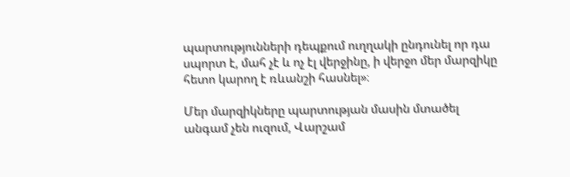պարտությունների դեպքում ուղղակի ընդունել որ դա սպորտ է, մահ չէ և ոչ էլ վերջինը, ի վերջո մեր մարզիկը հետո կարող է ռևանշի հասնել»։

Մեր մարզիկները պարտության մասին մտածել անգամ չեն ուզում, Վարշամ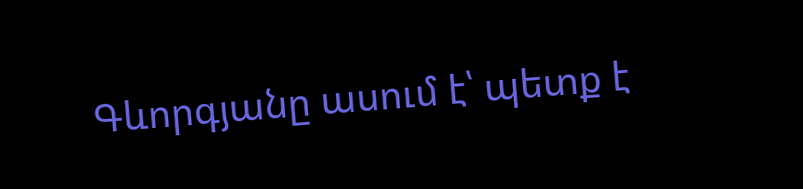Գևորգյանը ասում է՝ պետք է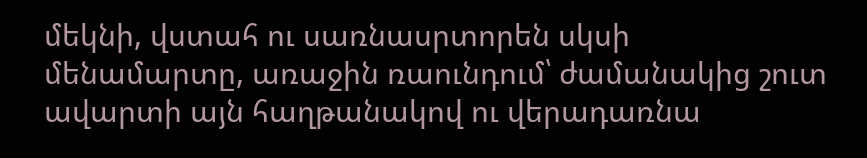մեկնի, վստահ ու սառնասրտորեն սկսի մենամարտը, առաջին ռաունդում՝ ժամանակից շուտ ավարտի այն հաղթանակով ու վերադառնա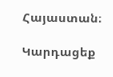Հայաստան։

Կարդացեք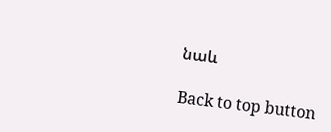նաև

Back to top button